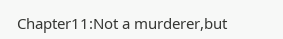Chapter11:Not a murderer,but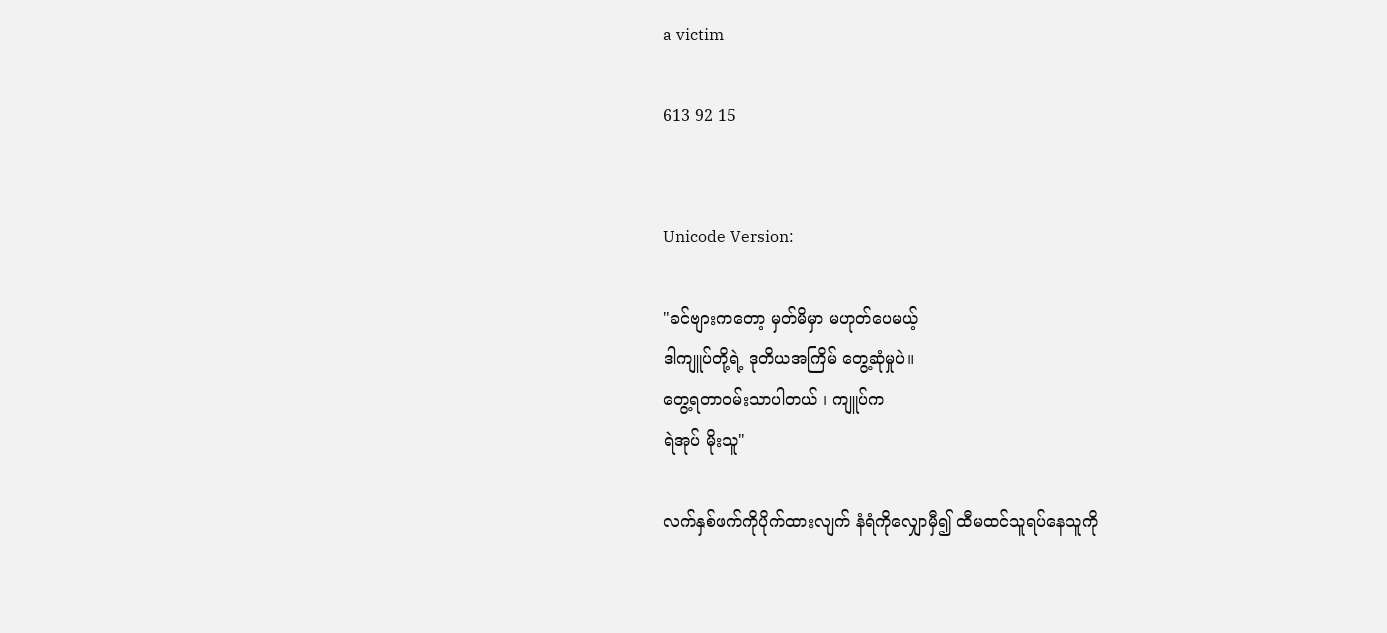a victim

613 92 15


Unicode Version:

"ခင်ဗျားကတော့ မှတ်မိမှာ မဟုတ်ပေမယ့်
ဒါကျူပ်တို့ရဲ့ ဒုတိယအကြိမ် တွေ့ဆုံမှုပဲ။
တွေ့ရတာဝမ်းသာပါတယ် ၊ ကျူပ်က
ရဲအုပ် မိုးသူ"

လက်နှစ်ဖက်ကိုပိုက်ထားလျက် နံရံကိုလျှောမှီ၍ ထီမထင်သူရပ်နေသူကို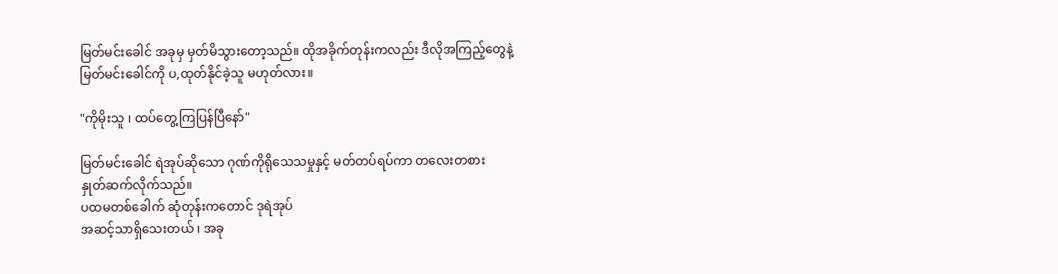မြတ်မင်းခေါင် အခုမှ မှတ်မိသွားတော့သည်။ ထိုအခိုက်တုန်းကလည်း ဒီလိုအကြည့်တွေနဲ့ မြတ်မင်းခေါင်ကို ပ,ထုတ်နိုင်ခဲ့သူ မဟုတ်လား။

"ကိုမိုးသူ ၊ ထပ်တွေ့ကြပြန်ပြီနော်"

မြတ်မင်းခေါင် ရဲအုပ်ဆိုသော ဂုဏ်ကိုရိုသေသမှုနှင့် မတ်တပ်ရပ်ကာ တလေးတစား
နှုတ်ဆက်လိုက်သည်။
ပထမတစ်ခေါက် ဆုံတုန်းကတောင် ဒုရဲအုပ်
အဆင့်သာရှိသေးတယ် ၊ အခု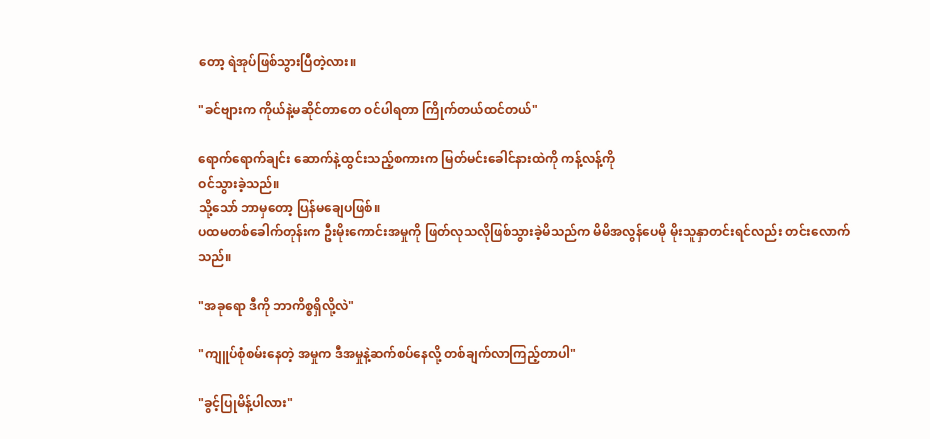တော့ ရဲအုပ်ဖြစ်သွားပြီတဲ့လား။

"ခင်ဗျားက ကိုယ်နဲ့မဆိုင်တာတေ ဝင်ပါရတာ ကြိုက်တယ်ထင်တယ်"

ရောက်ရောက်ချင်း ဆောက်နဲ့ထွင်းသည့်စကားက မြတ်မင်းခေါင်နားထဲကို ကန့်လန့်ကို
ဝင်သွားခဲ့သည်။
သို့သော် ဘာမှတော့ ပြန်မချေပဖြစ်။
ပထမတစ်ခေါက်တုန်းက ဦးမိုးကောင်းအမှုကို ဖြတ်လုသလိုဖြစ်သွားခဲ့မိသည်က မိမိအလွန်ပေမို မိုးသူနှာတင်းရင်လည်း တင်းလောက်သည်။

"အခုရော ဒီကို ဘာကိစ္စရှိလို့လဲ"

"ကျူပ်စုံစမ်းနေတဲ့ အမှုက ဒီအမှုနဲ့ဆက်စပ်နေလို့ တစ်ချက်လာကြည့်တာပါ"

"ခွင့်ပြုမိန့်ပါလား"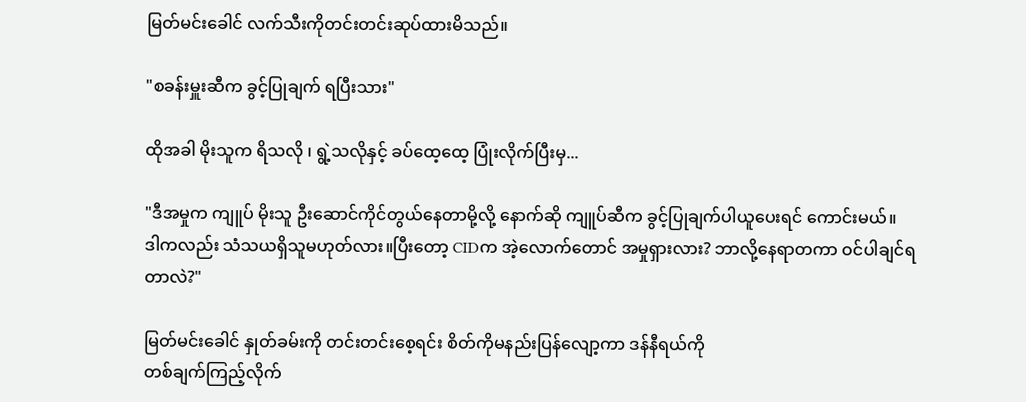မြတ်မင်းခေါင် လက်သီးကိုတင်းတင်းဆုပ်ထားမိသည်။

"စခန်းမှူးဆီက ခွင့်ပြုချက် ရပြီးသား"

ထိုအခါ မိုးသူက ရိသလို ၊ ရွဲ့သလိုနှင့် ခပ်ထေ့ထေ့ ပြုံးလိုက်ပြီးမှ...

"ဒီအမှုက ကျူပ် မိုးသူ ဦးဆောင်ကိုင်တွယ်နေတာမို့လို့ နောက်ဆို ကျူပ်ဆီက ခွင့်ပြုချက်ပါယူပေးရင် ကောင်းမယ်။
ဒါကလည်း သံသယရှိသူမဟုတ်လား။ပြီးတော့ CIDက အဲ့လောက်တောင် အမှုရှားလား? ဘာလို့နေရာတကာ ဝင်ပါချင်ရတာလဲ?"

မြတ်မင်းခေါင် နှုတ်ခမ်းကို တင်းတင်းစေ့ရင်း စိတ်ကိုမနည်းပြန်လျော့ကာ ဒန်နီရယ်ကို
တစ်ချက်ကြည့်လိုက်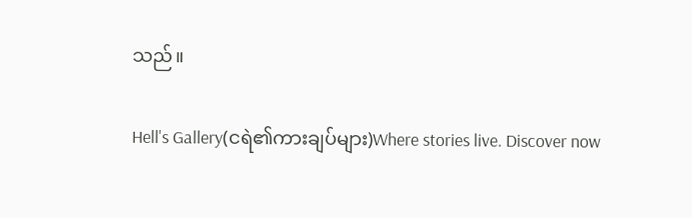သည်။

Hell's Gallery(ငရဲ၏ကားချပ်များ)Where stories live. Discover now